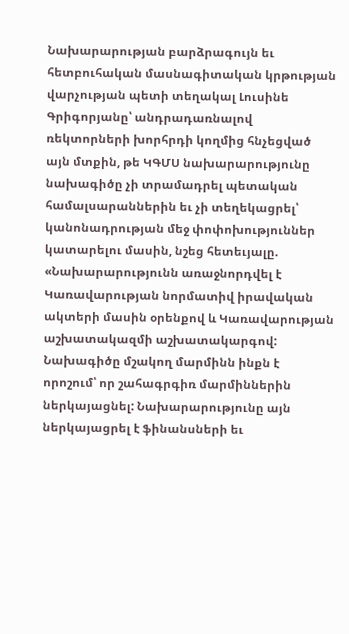Նախարարության բարձրագույն եւ հետբուհական մասնագիտական կրթության վարչության պետի տեղակալ Լուսինե Գրիգորյանը՝ անդրադառնալով ռեկտորների խորհրդի կողմից հնչեցված այն մտքին, թե ԿԳՄՍ նախարարությունը նախագիծը չի տրամադրել պետական համալսարաններին եւ չի տեղեկացրել՝ կանոնադրության մեջ փոփոխություններ կատարելու մասին, նշեց հետեւյալը.
«Նախարարությունն առաջնորդվել է Կառավարության նորմատիվ իրավական ակտերի մասին օրենքով և Կառավարության աշխատակազմի աշխատակարգով: Նախագիծը մշակող մարմինն ինքն է որոշում՝ որ շահագրգիռ մարմիններին ներկայացնել: Նախարարությունը այն ներկայացրել է ֆինանսների եւ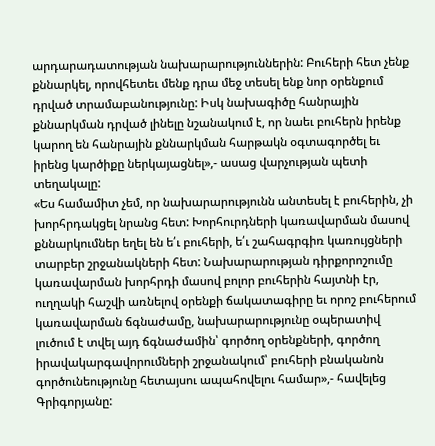արդարադատության նախարարություններին: Բուհերի հետ չենք քննարկել, որովհետեւ մենք դրա մեջ տեսել ենք նոր օրենքում դրված տրամաբանությունը: Իսկ նախագիծը հանրային քննարկման դրված լինելը նշանակում է, որ նաեւ բուհերն իրենք կարող են հանրային քննարկման հարթակն օգտագործել եւ իրենց կարծիքը ներկայացնել»,- ասաց վարչության պետի տեղակալը:
«Ես համամիտ չեմ, որ նախարարությունն անտեսել է բուհերին, չի խորհրդակցել նրանց հետ: Խորհուրդների կառավարման մասով քննարկումներ եղել են ե՛ւ բուհերի, ե՛ւ շահագրգիռ կառույցների տարբեր շրջանակների հետ: Նախարարության դիրքորոշումը կառավարման խորհրդի մասով բոլոր բուհերին հայտնի էր, ուղղակի հաշվի առնելով օրենքի ճակատագիրը եւ որոշ բուհերում կառավարման ճգնաժամը, նախարարությունը օպերատիվ լուծում է տվել այդ ճգնաժամին՝ գործող օրենքների, գործող իրավակարգավորումների շրջանակում՝ բուհերի բնականոն գործունեությունը հետայսու ապահովելու համար»,- հավելեց Գրիգորյանը: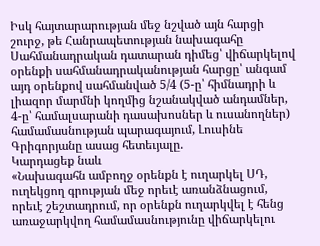Իսկ հայտարարության մեջ նշված այն հարցի շուրջ, թե Հանրապետության նախագահը Սահմանադրական դատարան դիմեց՝ վիճարկելով օրենքի սահմանադրականության հարցը՝ անգամ այդ օրենքով սահմանված 5/4 (5-ը՝ հիմնադրի և լիազոր մարմնի կողմից նշանակված անդամներ, 4-ը՝ համալսարանի դասախոսներ և ուսանողներ) համամասնության պարագայում, Լուսինե Գրիգորյանը ասաց հետեւյալը.
Կարդացեք նաև
«Նախագահն ամբողջ օրենքն է ուղարկել ՍԴ, ուղեկցող գրության մեջ որեւէ առանձնացում, որեւէ շեշտադրում, որ օրենքն ուղարկվել է հենց առաջարկվող համամասնությունը վիճարկելու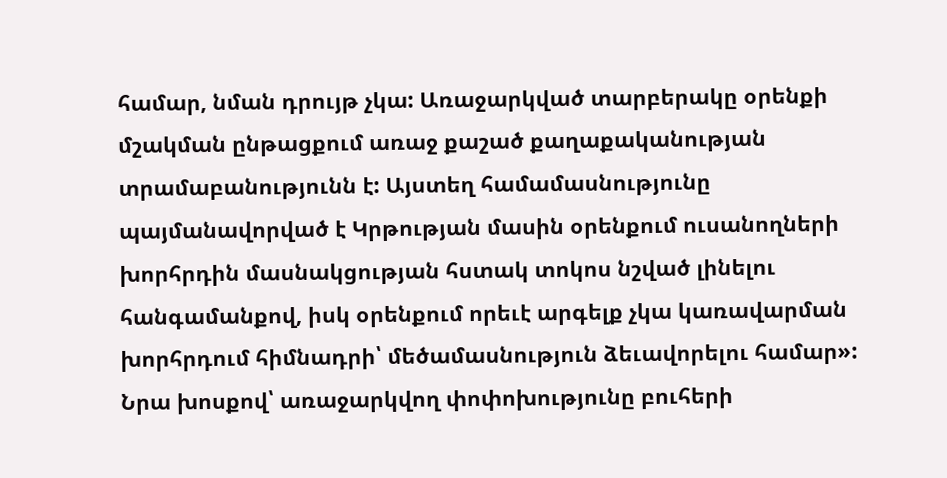համար, նման դրույթ չկա: Առաջարկված տարբերակը օրենքի մշակման ընթացքում առաջ քաշած քաղաքականության տրամաբանությունն է: Այստեղ համամասնությունը պայմանավորված է Կրթության մասին օրենքում ուսանողների խորհրդին մասնակցության հստակ տոկոս նշված լինելու հանգամանքով, իսկ օրենքում որեւէ արգելք չկա կառավարման խորհրդում հիմնադրի՝ մեծամասնություն ձեւավորելու համար»:
Նրա խոսքով՝ առաջարկվող փոփոխությունը բուհերի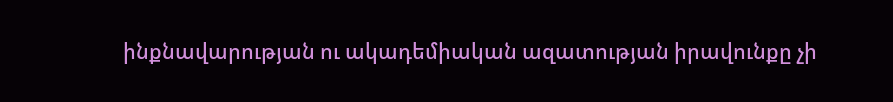ինքնավարության ու ակադեմիական ազատության իրավունքը չի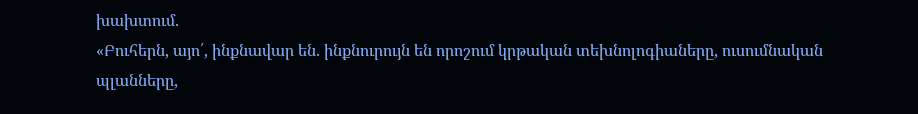խախտում.
«Բուհերն, այո՛, ինքնավար են. ինքնուրույն են որոշում կրթական տեխնոլոգիաները, ուսումնական պլանները,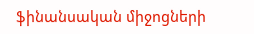ֆինանսական միջոցների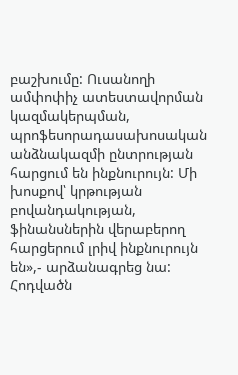բաշխումը: Ուսանողի ամփոփիչ ատեստավորման կազմակերպման, պրոֆեսորադասախոսական անձնակազմի ընտրության հարցում են ինքնուրույն: Մի խոսքով՝ կրթության բովանդակության, ֆինանսներին վերաբերող հարցերում լրիվ ինքնուրույն են»,- արձանագրեց նա:
Հոդվածն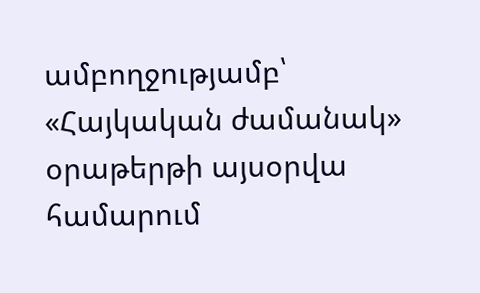ամբողջությամբ՝ «Հայկական ժամանակ» օրաթերթի այսօրվա համարում